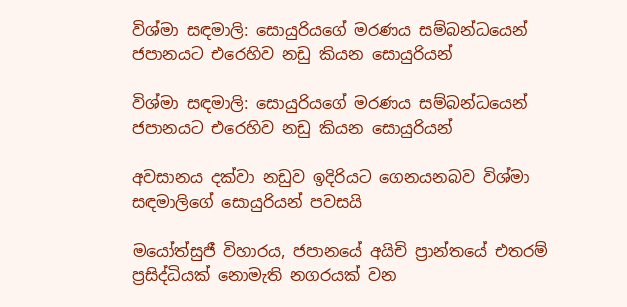විශ්මා සඳමාලි: සොයුරියගේ මරණය සම්බන්ධයෙන් ජපානයට එරෙහිව නඩු කියන සොයුරියන්

විශ්මා සඳමාලි: සොයුරියගේ මරණය සම්බන්ධයෙන් ජපානයට එරෙහිව නඩු කියන සොයුරියන්

අවසානය දක්වා නඩුව ඉදිරියට ගෙනයනබව විශ්මා සඳමාලිගේ සොයුරියන් පවසයි

මයෝත්සුජී විහාරය, ජපානයේ අයිචි ප්‍රාන්තයේ එතරම් ප්‍රසිද්ධියක් නොමැති නගරයක් වන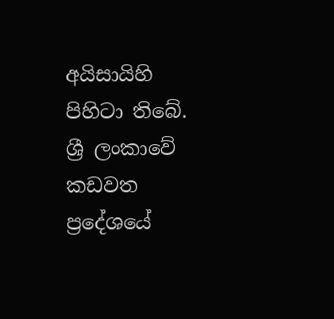අයිසායිහි පිහිටා තිබේ. ශ්‍රී ලංකාවේ කඩවත ප්‍රදේශයේ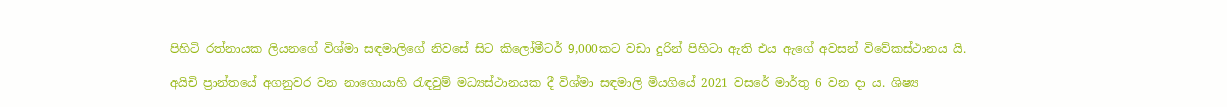පිහිටි රත්නායක ලියනගේ විශ්මා සඳමාලිගේ නිවසේ සිට කිලෝමීටර් 9,000කට වඩා දුරින් පිහිටා ඇති එය ඇගේ අවසන් විවේකස්ථානය යි.

අයිචි ප්‍රාන්තයේ අගනුවර වන නාගොයාහි රැඳවුම් මධ්‍යස්ථානයක දී විශ්මා සඳමාලි මියගියේ 2021 වසරේ මාර්තු 6 වන දා ය. ශිෂ්‍ය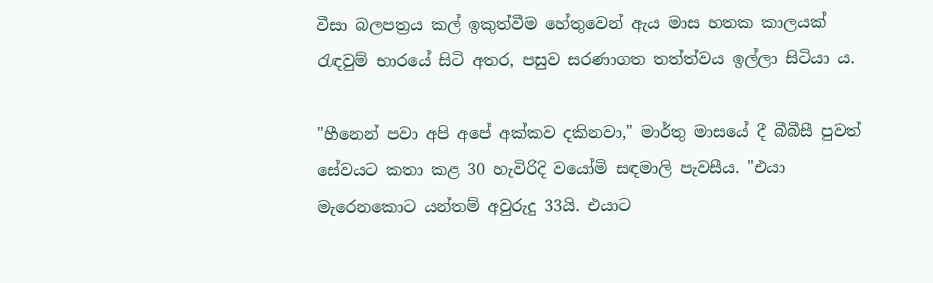වීසා බලපත්‍රය කල් ඉකුත්වීම හේතුවෙන් ඇය මාස හතක කාලයක් රැඳවුම් භාරයේ සිටි අතර, පසුව සරණාගත තත්ත්වය ඉල්ලා සිටියා ය.

"හීනෙන් පවා අපි අපේ අක්කව දකිනවා," මාර්තු මාසයේ දී බීබීසී පුවත් සේවයට කතා කළ 30 හැවිරිදි වයෝමි සඳමාලි පැවසීය. "එයා මැරෙනකොට යන්තම් අවුරුදු 33යි. එයාට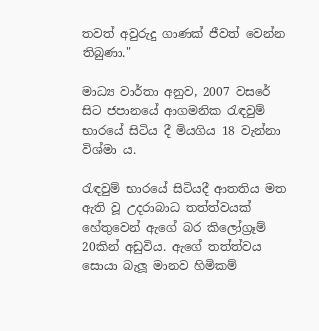තවත් අවුරුදු ගාණක් ජීවත් වෙන්න තිබුණා."

මාධ්‍ය වාර්තා අනුව, 2007 වසරේ සිට ජපානයේ ආගමනික රැඳවුම් භාරයේ සිටිය දී මියගිය 18 වැන්නා විශ්මා ය.

රැඳවුම් භාරයේ සිටියදී ආතතිය මත ඇති වූ උදරාබාධ තත්ත්වයක් හේතුවෙන් ඇගේ බර කිලෝග්‍රෑම් 20කින් අඩුවිය. ඇගේ තත්ත්වය සොයා බැලූ මානව හිමිකම්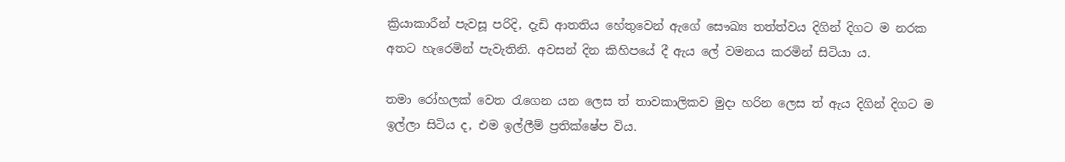ක්‍රියාකාරීන් පැවසූ පරිදි, දැඩි ආතතිය හේතුවෙන් ඇගේ සෞඛ්‍ය තත්ත්වය දිගින් දිගට ම නරක අතට හැරෙමින් පැවැතිනි. අවසන් දින කිහිපයේ දී ඇය ලේ වමනය කරමින් සිටියා ය.

තමා රෝහලක් වෙත රැගෙන යන ලෙස ත් තාවකාලිකව මුදා හරින ලෙස ත් ඇය දිගින් දිගට ම ඉල්ලා සිටිය ද, එම ඉල්ලීම් ප්‍රතික්ෂේප විය.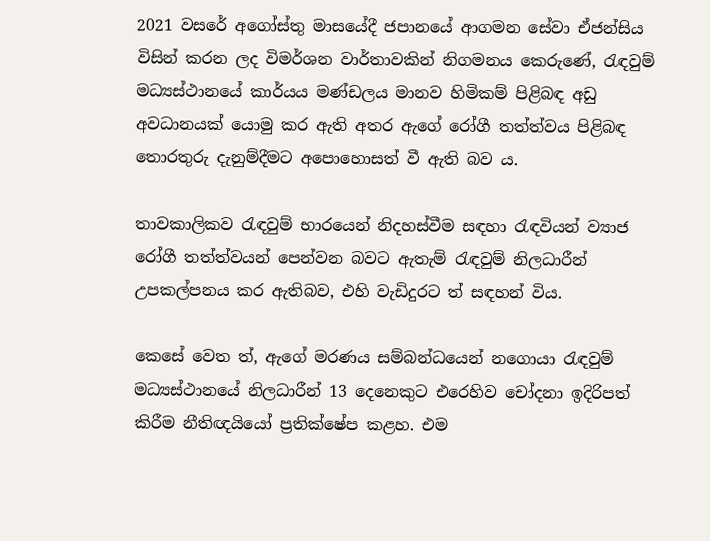2021 වසරේ අගෝස්තු මාසයේදී ජපානයේ ආගමන සේවා ඒජන්සිය විසින් කරන ලද විමර්ශන වාර්තාවකින් නිගමනය කෙරුණේ, රැඳවුම් මධ්‍යස්ථානයේ කාර්යය මණ්ඩලය මානව හිමිකම් පිළිබඳ අඩු අවධානයක් යොමු කර ඇති අතර ඇගේ රෝගී තත්ත්වය පිළිබඳ තොරතුරු දැනුම්දීමට අපොහොසත් වී ඇති බව ය.

තාවකාලිකව රැඳවුම් භාරයෙන් නිදහස්වීම සඳහා රැඳවියන් ව්‍යාජ රෝගී තත්ත්වයන් පෙන්වන බවට ඇතැම් රැඳවුම් නිලධාරීන් උපකල්පනය කර ඇතිබව, එහි වැඩිදුරට ත් සඳහන් විය.

කෙසේ වෙත ත්, ඇගේ මරණය සම්බන්ධයෙන් නගොයා රැඳවුම් මධ්‍යස්ථානයේ නිලධාරීන් 13 දෙනෙකුට එරෙහිව චෝදනා ඉදිරිපත් කිරීම නීතිඥයියෝ ප්‍රතික්ෂේප කළහ. එම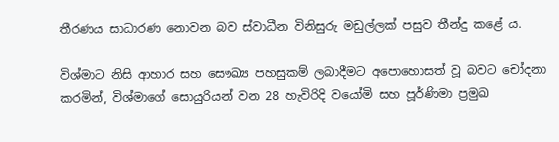තීරණය සාධාරණ නොවන බව ස්වාධීන විනිසුරු මඩුල්ලක් පසුව තීන්දු කළේ ය.

විශ්මාට නිසි ආහාර සහ සෞඛ්‍ය පහසුකම් ලබාදීමට අපොහොසත් වූ බවට චෝදනා කරමින්, විශ්මාගේ සොයුරියන් වන 28 හැවිරිදි වයෝමි සහ පූර්ණිමා ප්‍රමුඛ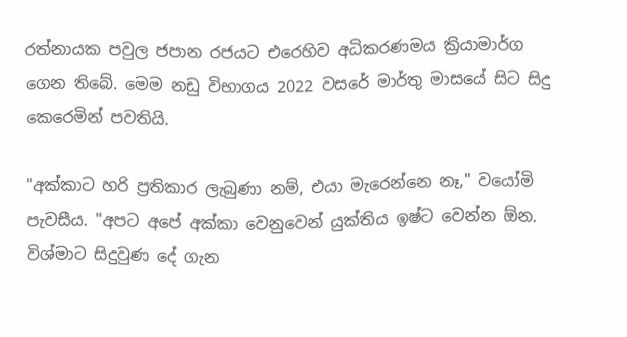රත්නායක පවුල ජපාන රජයට එරෙහිව අධිකරණමය ක්‍රියාමාර්ග ගෙන තිබේ. මෙම නඩු විභාගය 2022 වසරේ මාර්තු මාසයේ සිට සිදු කෙරෙමින් පවතියි.

"අක්කාට හරි ප්‍රතිකාර ලැබුණා නම්, එයා මැරෙන්නෙ නෑ," වයෝමි පැවසීය. "අපට අපේ අක්කා වෙනුවෙන් යුක්තිය ඉෂ්ට වෙන්න ඕන. විශ්මාට සිදුවුණ දේ ගැන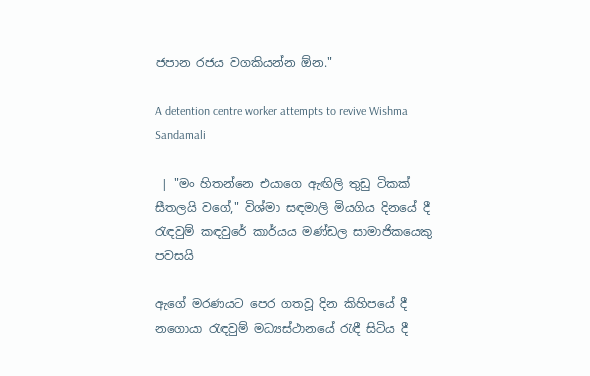ජපාන රජය වගකියන්න ඕන."

A detention centre worker attempts to revive Wishma Sandamali

 | "මං හිතන්නෙ එයාගෙ ඇඟිලි තුඩු ටිකක් සීතලයි වගේ," විශ්මා සඳමාලි මියගිය දිනයේ දී රැඳවුම් කඳවුරේ කාර්යය මණ්ඩල සාමාජිකයෙකු පවසයි

ඇගේ මරණයට පෙර ගතවූ දින කිහිපයේ දී නගොයා රැඳවුම් මධ්‍යස්ථානයේ රැඳී සිටිය දී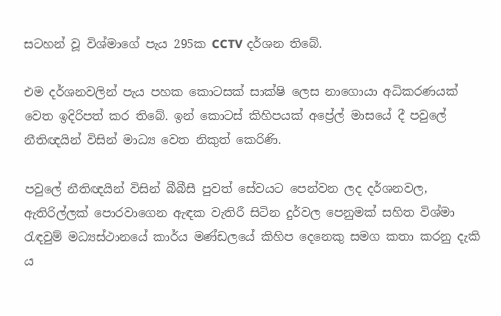සටහන් වූ විශ්මාගේ පැය 295ක CCTV දර්ශන තිබේ.

එම දර්ශනවලින් පැය පහක කොටසක් සාක්ෂි ලෙස නාගොයා අධිකරණයක් වෙත ඉදිරිපත් කර තිබේ. ඉන් කොටස් කිහිපයක් අප්‍රේල් මාසයේ දී පවුලේ නීතිඥයින් විසින් මාධ්‍ය වෙත නිකුත් කෙරිණි.

පවුලේ නීතිඥයින් විසින් බීබීසී පුවත් සේවයට පෙන්වන ලද දර්ශනවල, ඇතිරිල්ලක් පොරවාගෙන ඇඳක වැතිරී සිටින දුර්වල පෙනුමක් සහිත විශ්මා රැඳවුම් මධ්‍යස්ථානයේ කාර්ය මණ්ඩලයේ කිහිප දෙනෙකු සමග කතා කරනු දැකි ය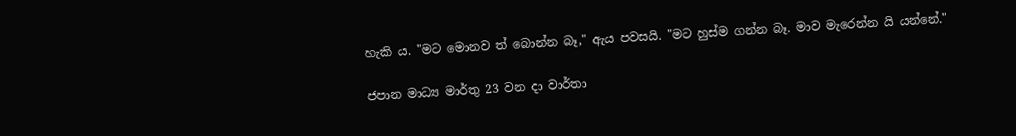හැකි ය. "මට මොනව ත් බොන්න බෑ," ඇය පවසයි. "මට හුස්ම ගන්න බෑ. මාව මැරෙන්න යි යන්නේ."

ජපාන මාධ්‍ය මාර්තු 23 වන දා වාර්තා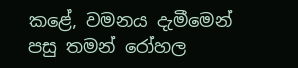කළේ, වමනය දැමීමෙන් පසු තමන් රෝහල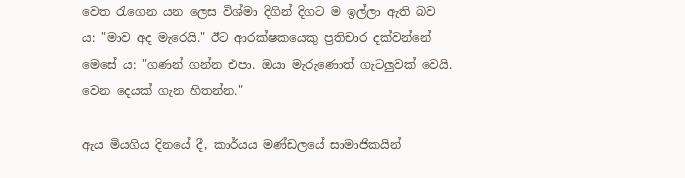වෙත රැගෙන යන ලෙස විශ්මා දිගින් දිගට ම ඉල්ලා ඇති බව ය: "මාව අද මැරෙයි." ඊට ආරක්ෂකයෙකු ප්‍රතිචාර දක්වන්නේ මෙසේ ය: "ගණන් ගන්න එපා. ඔයා මැරුණොත් ගැටලුවක් වෙයි. වෙන දෙයක් ගැන හිතන්න."

ඇය මියගිය දිනයේ දී, කාර්යය මණ්ඩලයේ සාමාජිකයින්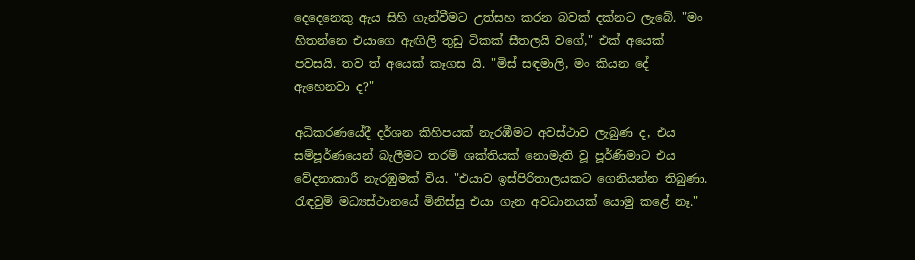දෙදෙනෙකු ඇය සිහි ගැන්වීමට උත්සහ කරන බවක් දක්නට ලැ‌බේ. "මං හිතන්නෙ එයාගෙ ඇඟිලි තුඩු ටිකක් සීතලයි වගේ," එක් අයෙක් පවසයි. තව ත් අයෙක් කෑගස යි. "මිස් සඳමාලි, මං කියන දේ ඇහෙනවා ද?"

අධිකරණයේදී දර්ශන කිහිපයක් නැරඹීමට අවස්ථාව ලැබුණ ද, එය සම්පූර්ණයෙන් බැලීමට තරම් ශක්තියක් නොමැති වූ පූර්ණිමාට එය වේදනාකාරී නැරඹුමක් විය. "එයාව ඉස්පිරිතාලයකට ගෙනියන්න තිබුණා. රැඳවුම් මධ්‍යස්ථානයේ මිනිස්සු එයා ගැන අවධානයක් යොමු කළේ නෑ."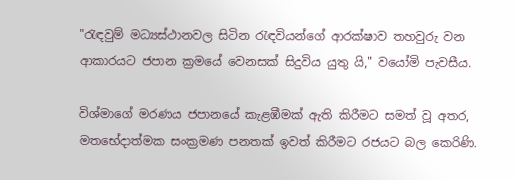"රැඳවුම් මධ්‍යස්ථානවල සිටින රැඳවියන්ගේ ආරක්ෂාව තහවුරු වන ආකාරයට ජපාන ක්‍රමයේ වෙනසක් සිදුවිය යුතු යි," වයෝමි පැවසීය.

විශ්මාගේ මරණය ජපානයේ කැළඹීමක් ඇති කිරීමට සමත් වූ අතර, මතභේදාත්මක සංක්‍රමණ පනතක් ඉවත් කිරීමට රජයට බල කෙරිණි.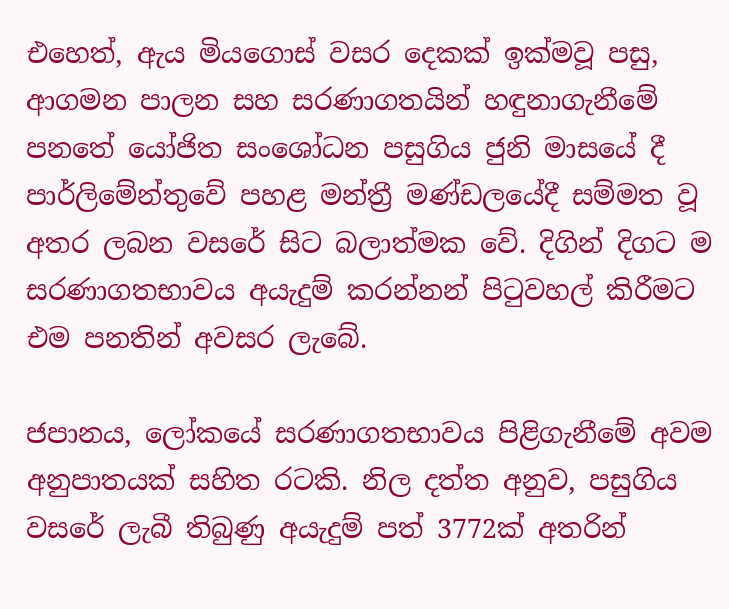එහෙත්, ඇය මියගොස් වසර දෙකක් ඉක්මවූ පසු, ආගමන පාලන සහ සරණාගතයින් හඳුනාගැනීමේ පනතේ යෝජිත සංශෝධන පසුගිය ජුනි මාසයේ දී පාර්ලිමේන්තුවේ පහළ මන්ත්‍රී මණ්ඩලයේදී සම්මත වූ අතර ලබන වසරේ සිට බලාත්මක වේ. දිගින් දිගට ම සරණාගතභාවය අයැදුම් කරන්නන් පිටුවහල් කිරීමට එම පනතින් අවසර ලැබේ.

ජපානය, ලෝකයේ සරණාගතභාවය පිළිගැනීමේ අවම අනුපාතයක් සහිත රටකි. නිල දත්ත අනුව, පසුගිය වසරේ ලැබී තිබුණු අයැදුම් පත් 3772ක් අතරින්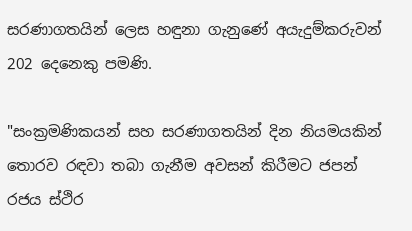සරණාගතයින් ලෙස හඳුනා ගැනුණේ අයැදුම්කරුවන් 202 දෙනෙකු පමණි.

"සංක්‍රමණිකයන් සහ සරණාගතයින් දින නියමයකින් තොරව රඳවා තබා ගැනීම අවසන් කිරීමට ජපන් රජය ස්ථිර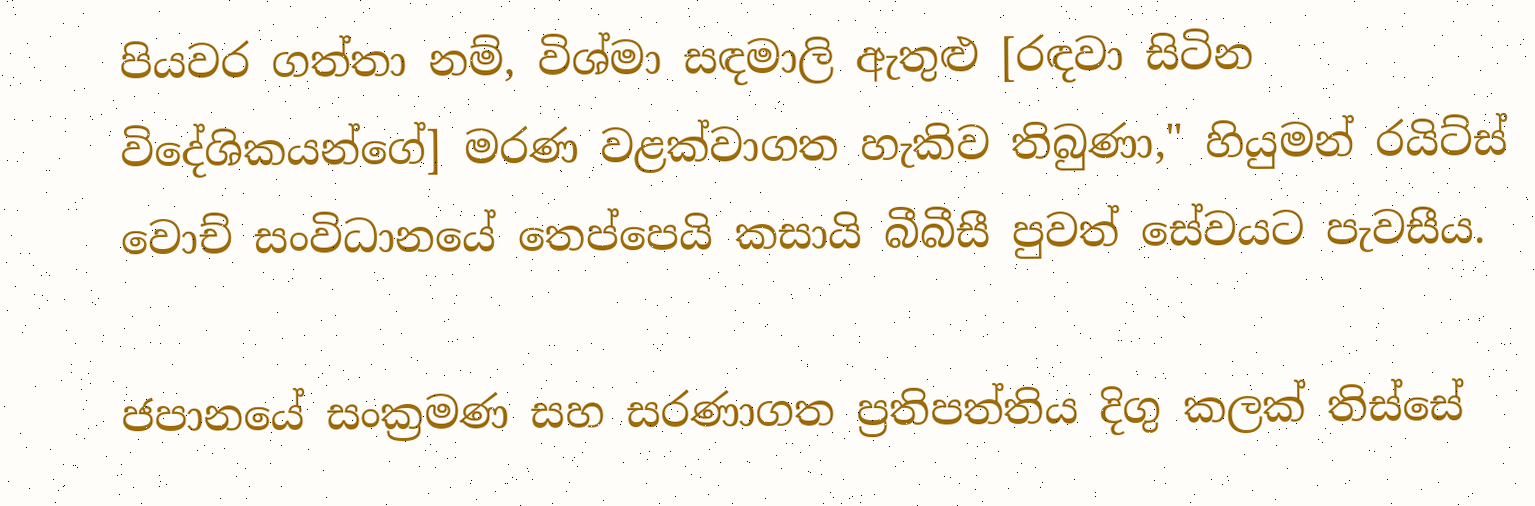පියවර ගත්තා නම්, විශ්මා සඳමාලි ඇතුළු [රඳවා සිටින විදේශිකයන්ගේ] මරණ වළක්වාගත හැකිව තිබුණා," හියුමන් රයිට්ස් වොච් සංවිධානයේ තෙප්පෙයි කසායි බීබීසී පුවත් සේවයට පැවසීය.

ජපානයේ සංක්‍රමණ සහ සරණාගත ප්‍රතිපත්තිය දිගු කලක් තිස්සේ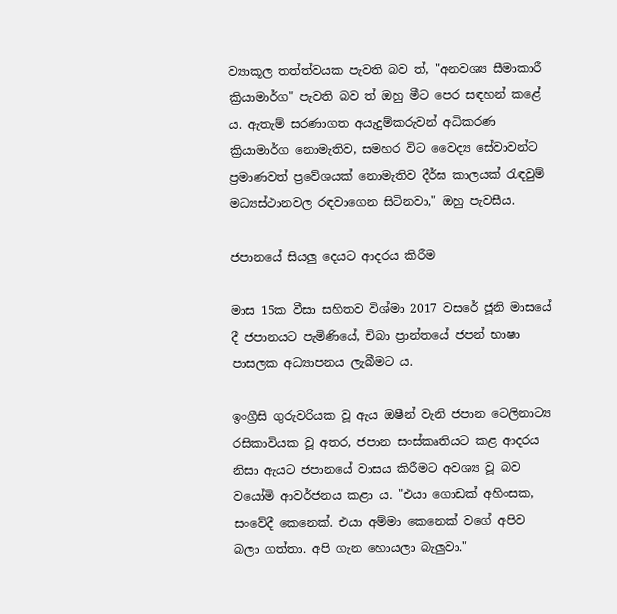ව්‍යාකූල තත්ත්වයක පැවති බව ත්, "අනවශ්‍ය සීමාකාරී ක්‍රියාමාර්ග" පැවති බව ත් ඔහු මීට පෙර සඳහන් කළේ ය. ඇතැම් සරණාගත අයැදුම්කරුවන් අධිකරණ ක්‍රියාමාර්ග නොමැතිව, සමහර විට වෛද්‍ය සේවාවන්ට ප්‍රමාණවත් ප්‍රවේශයක් නොමැතිව දීර්ඝ කාලයක් රැඳවුම් මධ්‍යස්ථානවල රඳවාගෙන සිටිනවා," ඔහු පැවසීය.

ජපානයේ සියලු දෙයට ආදරය කිරීම

මාස 15ක වීසා සහිතව විශ්මා 2017 වසරේ ජූනි මාසයේ දී ජපානයට පැමිණියේ, චිබා ප්‍රාන්තයේ ජපන් භාෂා පාසලක අධ්‍යාපනය ලැබීමට ය.

ඉංග්‍රීසි ගුරුවරියක වූ ඇය ඔෂීන් වැනි ජපාන ටෙලිනාට්‍ය රසිකාවියක වූ අතර, ජපාන සංස්කෘතියට කළ ආදරය නිසා ඇයට ජපානයේ වාසය කිරීමට අවශ්‍ය වූ බව වයෝමි ආවර්ජනය කළා ය. "එයා ගොඩක් අහිංසක, සංවේදී කෙනෙක්. එයා අම්මා කෙනෙක් වගේ අපිව බලා ගත්තා. අපි ගැන හොයලා බැලුවා."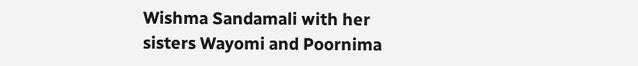Wishma Sandamali with her sisters Wayomi and Poornima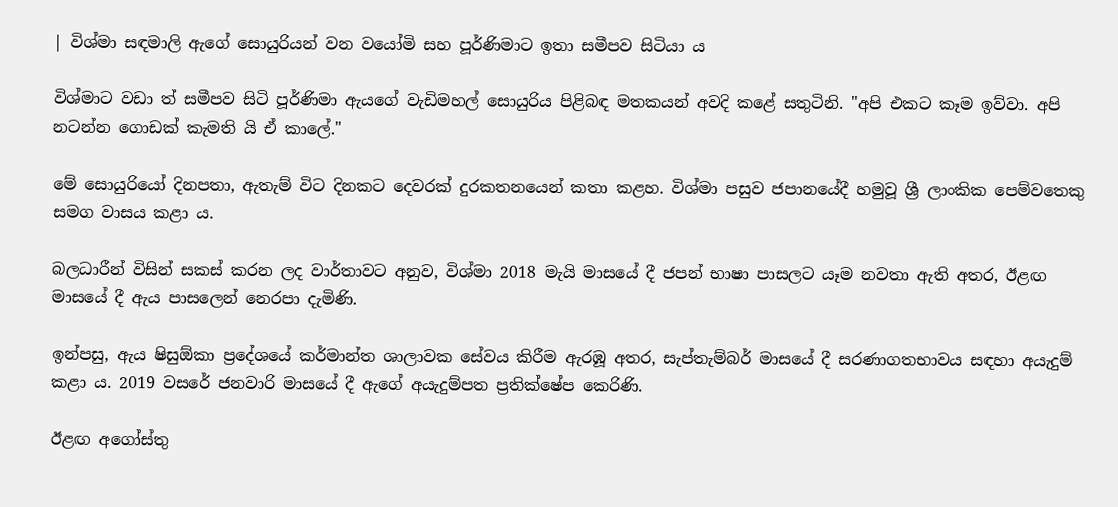| විශ්මා සඳමාලි ඇගේ සොයුරියන් වන වයෝමි සහ පූර්ණිමාට ඉතා සමීපව සිටියා ය

විශ්මාට වඩා ත් සමීපව සිටි පූර්ණිමා ඇයගේ වැඩිමහල් සොයුරිය පිළිබඳ මතකයන් අවදි කළේ සතුටිනි. "අපි එකට කෑම ඉව්වා. අපි නටන්න ගොඩක් කැමති යි ඒ කාලේ."

මේ සොයුරියෝ දිනපතා, ඇතැම් විට දිනකට දෙවරක් දුරකතනයෙන් කතා කළහ. විශ්මා පසුව ජපානයේදී හමුවූ ශ්‍රී ලාංකික පෙම්වතෙකු සමග වාසය කළා ය.

බලධාරීන් විසින් සකස් කරන ලද වාර්තාවට අනුව, විශ්මා 2018 මැයි මාසයේ දී ජපන් භාෂා පාසලට යෑම නවතා ඇති අතර, ඊළඟ මාසයේ දී ඇය පාසලෙන් නෙරපා දැමිණි.

ඉන්පසු, ඇය ෂිසුඕකා ප්‍රදේශයේ කර්මාන්ත ශාලාවක සේවය කිරීම ඇරඹූ අතර, සැප්තැම්බර් මාසයේ දී සරණාගතභාවය සඳහා අයැදුම් කළා ය. 2019 වසරේ ජනවාරි මාසයේ දී ඇගේ අයැදුම්පත ප්‍රතික්ෂේප කෙරිණි.

ඊළඟ අගෝස්තු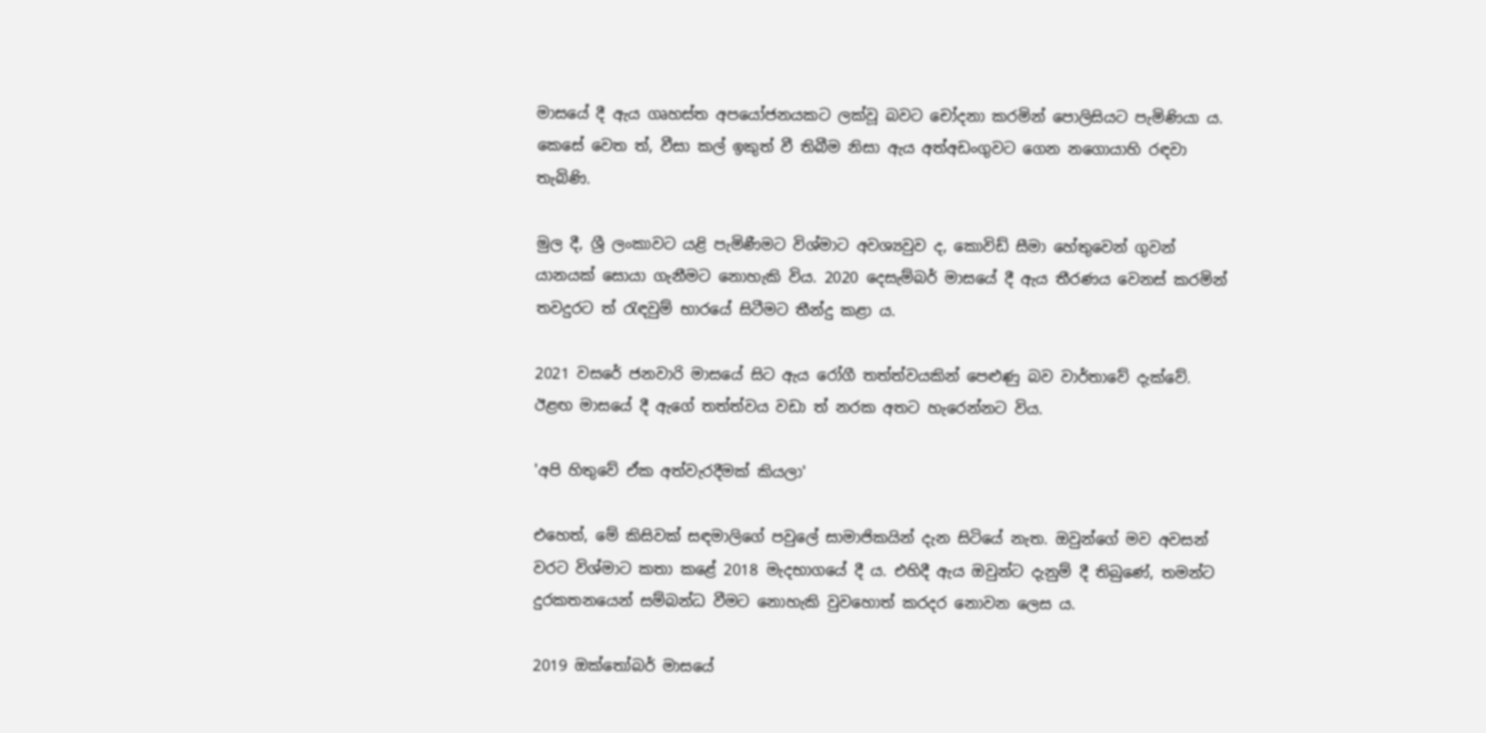මාසයේ දී ඇය ගෘහස්ත අපයෝජනයකට ලක්වූ බවට චෝදනා කරමින් පොලිසියට පැමිණියා ය. කෙසේ වෙත ත්, වීසා කල් ඉකුත් වී තිබීම නිසා ඇය අත්අඩංගුවට ගෙන නගොයාහි රඳවා තැබිණි.

මුල දී, ශ්‍රී ලංකාවට යළි පැමිණීමට විශ්මාට අවශ්‍යවුව ද, කොවිඩ් සීමා හේතුවෙන් ගුවන් යානයක් සොයා ගැනීමට නොහැකි විය. 2020 දෙසැම්බර් මාසයේ දී ඇය තීරණය වෙනස් කරමින් තවදුරට ත් රැඳවුම් භාරයේ සිටීමට තීන්දු ක‌ළා ය.

2021 වසරේ ජනවාරි මාසයේ සිට ඇය රෝගී තත්ත්වයකින් පෙළුණු බව වාර්තාවේ දැක්වේ. ඊළඟ මාසයේ දී ඇගේ තත්ත්වය වඩා ත් නරක අතට හැරෙන්නට විය.

'අපි හිතුවේ ඒක අත්වැරදීමක් කියලා'

එහෙත්, මේ කිසිවක් සඳමාලිගේ පවුලේ සාමාජිකයින් දැන සිටියේ නැත. ඔවුන්ගේ මව අවසන් වරට විශ්මාට කතා කළේ 2018 මැදභාගයේ දී ය. එහිදී ඇය ඔවුන්ට දැනුම් දී තිබුණේ, තමන්ට දුරකතනයෙන් සම්බන්ධ වීමට නොහැකි වුවහොත් කරදර නොවන ලෙස ය.

2019 ඔක්තෝබර් මාසයේ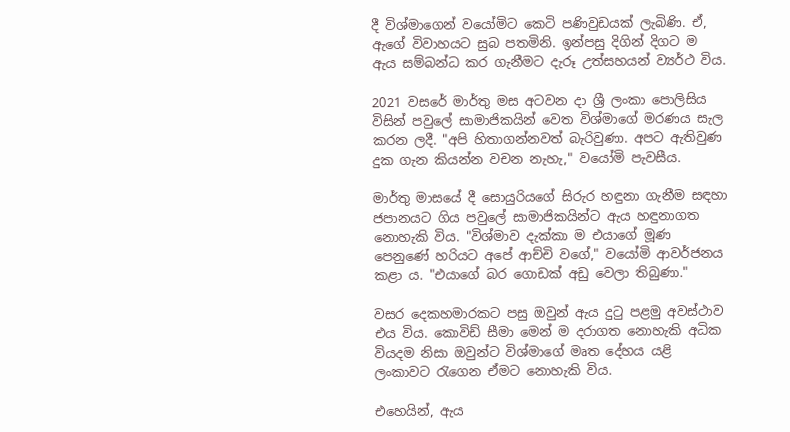දී විශ්මාගෙන් වයෝමිට කෙටි පණිවුඩයක් ලැබිණි. ඒ, ඇගේ විවාහයට සුබ පතමිනි. ඉන්පසු දිගින් දිගට ම ඇය සම්බන්ධ කර ගැනීමට දැරූ උත්සහයන් ව්‍යර්ථ විය.

2021 වසරේ මාර්තු මස අටවන දා ශ්‍රී ලංකා පොලිසිය විසින් පවුලේ සාමාජිකයින් වෙත විශ්මාගේ මරණය සැල කරන ලදී. "අපි හිතාගන්නවත් බැරිවුණා. අපට ඇතිවුණ දුක ගැන කියන්න වචන නැහැ," වයෝමි පැවසීය.

මාර්තු මාසයේ දී සොයුරියගේ සිරුර හඳුනා ගැනීම සඳහා ජපානයට ගිය පවුලේ සාමාජිකයින්ට ඇය හඳුනාගත නොහැකි විය. "විශ්මාව දැක්කා ම එයාගේ මූණ පෙනුණේ හරියට අපේ ආච්චි වගේ," වයෝමි ආවර්ජනය කළා ය. "එයාගේ බර ගොඩක් අඩු වෙලා තිබුණා."

වසර දෙකහමාරකට පසු ඔවුන් ඇය දුටු පළමු අවස්ථාව එය විය. කොවිඩ් සීමා මෙන් ම දරාගත නොහැකි අධික වියදම නිසා ඔවුන්ට විශ්මාගේ මෘත දේහය යළි ලංකාවට රැගෙන ඒමට නොහැකි විය.

එහෙයින්, ඇය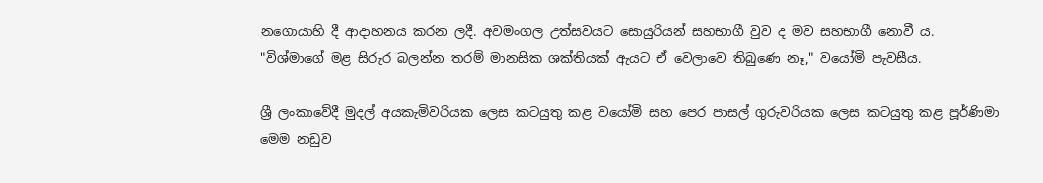නගොයාහි දී ආදාහනය කරන ලදී. අවමංගල උත්සවයට සොයුරියන් සහභාගී වුව ද මව සහභාගී නොවී ය. "විශ්මාගේ මළ සිරුර බලන්න තරම් මානසික ශක්තියක් ඇයට ඒ වෙලාවෙ තිබුණෙ නෑ," වයෝමි පැවසීය.

ශ්‍රී ලංකාවේදී මුදල් අයකැමිවරියක ලෙස කටයුතු කළ වයෝමි සහ පෙර පාසල් ගුරුවරියක ලෙස කටයුතු කළ පූර්ණිමා මෙම නඩුව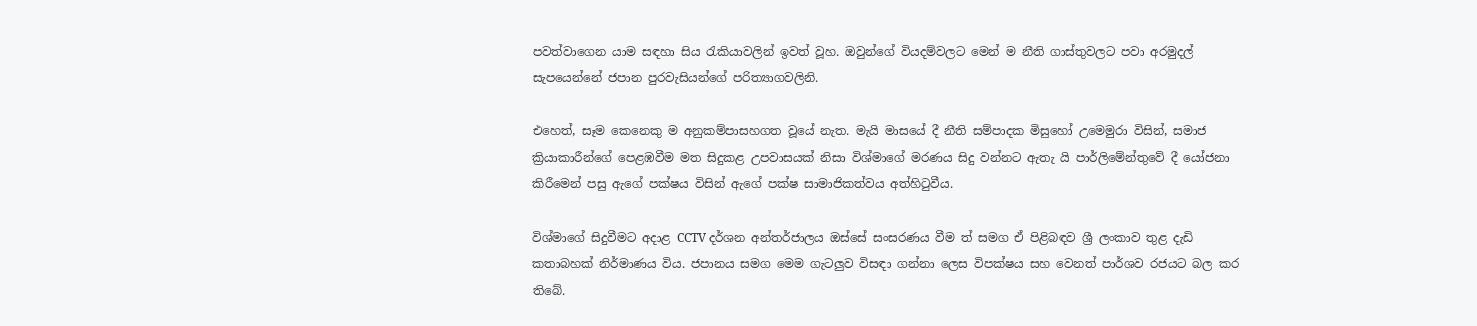පවත්වාගෙන යාම සඳහා සිය රැකියාවලින් ඉවත් වූහ. ඔවුන්ගේ වියදම්වලට මෙන් ම නීති ගාස්තුවලට පවා අරමුදල් සැපයෙන්නේ ජපාන පුරවැසියන්ගේ පරිත්‍යාගවලිනි.

එහෙත්, සෑම කෙනෙකු ම අනුකම්පාසහගත වූයේ නැත. මැයි මාසයේ දී නීති සම්පාදක මිසුහෝ උමෙමුරා විසින්, සමාජ ක්‍රියාකාරීන්ගේ පෙළඹවීම මත සිදුකළ උපවාසයක් නිසා විශ්මාගේ මරණය සිදු වන්නට ඇතැ යි පාර්ලිමේන්තුවේ දී යෝජනා කිරීමෙන් පසු ඇගේ පක්ෂය විසින් ඇගේ පක්ෂ සාමාජිකත්වය අත්හිටුවීය.

විශ්මාගේ සිදුවීමට අදාළ CCTV දර්ශන අන්තර්ජාලය ඔස්සේ සංසරණය වීම ත් සමග ඒ පිළිබඳව ශ්‍රී ලංකාව තුළ දැඩි කතාබහක් නිර්මාණය විය. ජපානය සමග මෙම ගැටලුව විසඳා ගන්නා ලෙස විපක්ෂය සහ වෙනත් පාර්ශව රජයට බල කර තිබේ.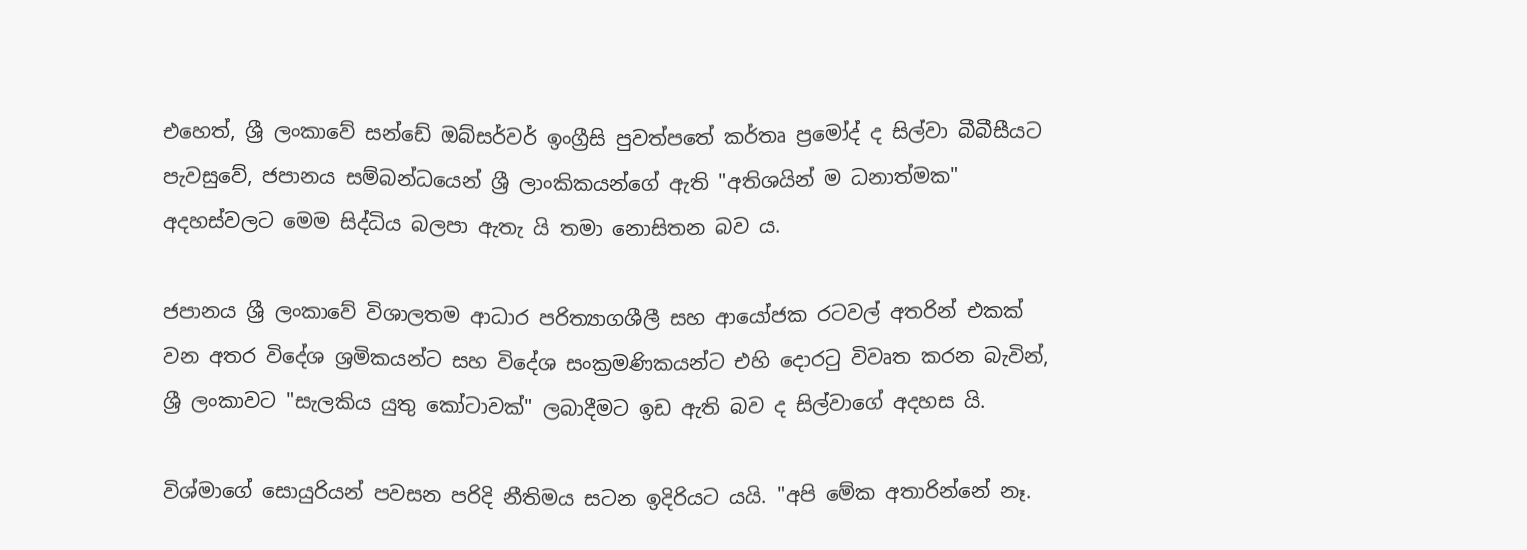එහෙත්, ශ්‍රී ලංකාවේ සන්ඩේ ඔබ්සර්වර් ඉංග්‍රීසි පුවත්පතේ කර්තෘ ප්‍රමෝද් ද සිල්වා බීබීසීයට පැවසුවේ, ජපානය සම්බන්ධයෙන් ශ්‍රී ලාංකිකයන්ගේ ඇති "අතිශයින් ම ධනාත්මක" අදහස්වලට මෙම සිද්ධිය බලපා ඇතැ යි තමා නොසිතන බව ය.

ජපානය ශ්‍රී ලංකාවේ විශාලතම ආධාර පරිත්‍යාගශීලී සහ ආයෝජක රටවල් අතරින් එකක් වන අතර විදේශ ශ්‍රමිකයන්ට සහ විදේශ සංක්‍රමණිකයන්ට එහි දොරටු විවෘත කරන බැවින්, ශ්‍රී ලංකාවට "සැලකිය යුතු කෝටාවක්" ලබාදීමට ඉඩ ඇති බව ද සිල්වාගේ අදහස යි.

විශ්මාගේ සොයුරියන් පවසන පරිදි නීතිමය සටන ඉදිරියට යයි. "අපි මේක අතාරින්නේ නෑ.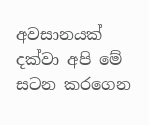අවසානයක් දක්වා අපි මේ සටන කරගෙන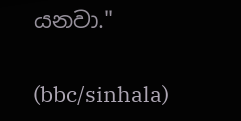යනවා."

(bbc/sinhala)